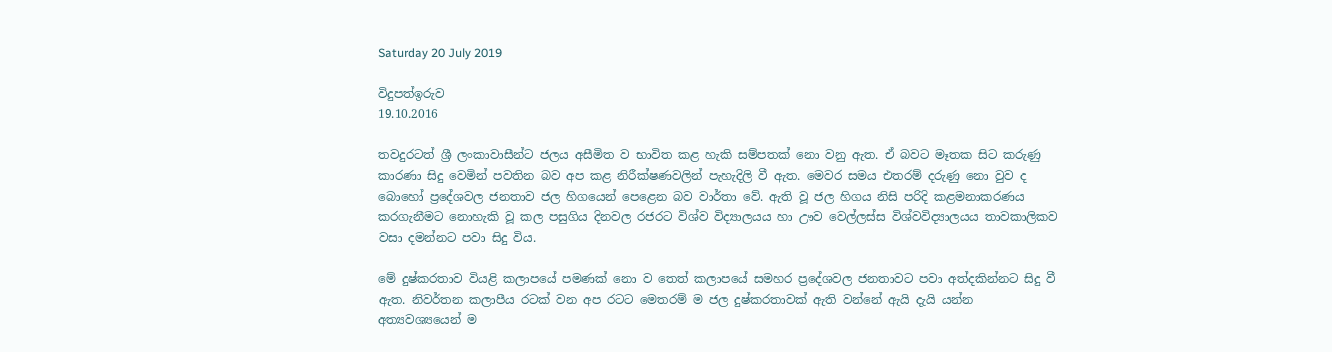Saturday 20 July 2019

විදුපත්ඉරුව
19.10.2016

තවදුරටත් ශ්‍රී ලංකාවාසීන්ට ජලය අසීමිත ව භාවිත කළ හැකි සම්පතක්‌ නො වනු ඇත. ඒ බවට මෑතක සිට කරුණු කාරණා සිදු වෙමින් පවතින බව අප කළ නිරීක්‌ෂණවලින් පැහැදිලි වී ඇත. මෙවර සමය එතරම් දරුණු නො වුව ද බොහෝ ප්‍රදේශවල ජනතාව ජල හිගයෙන් පෙළෙන බව වාර්තා වේ. ඇති වූ ජල හිගය නිසි පරිදි කළමනාකරණය කරගැනීමට නොහැකි වූ කල පසුගිය දිනවල රජරට විශ්ව විද්‍යාලයය හා ඌව වෙල්ලස්‌ස විශ්වවිද්‍යාලයය තාවකාලිකව වසා දමන්නට පවා සිදු විය.

මේ දුෂ්කරතාව වියළි කලාපයේ පමණක්‌ නො ව තෙත් කලාපයේ සමහර ප්‍රදේශවල ජනතාවට පවා අත්දකින්නට සිදු වී ඇත. නිවර්තන කලාපීය රටක්‌ වන අප රටට මෙතරම් ම ජල දුෂ්කරතාවක්‌ ඇති වන්නේ ඇයි දැයි යන්න අත්‍යවශ්‍යයෙන් ම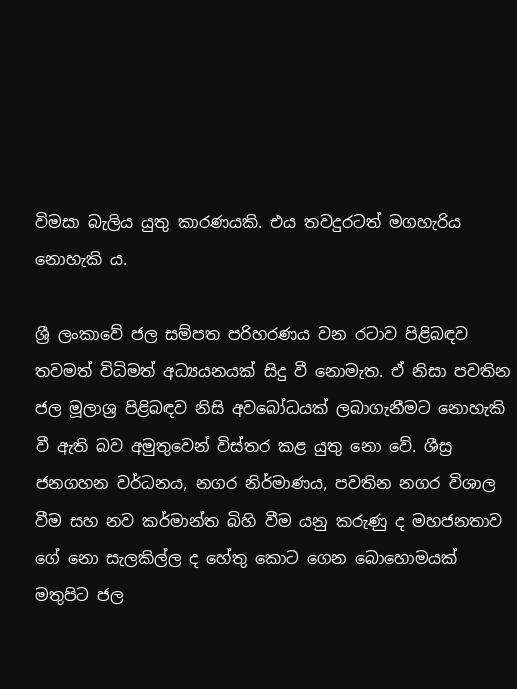විමසා බැලිය යුතු කාරණයකි. එය තවදුරටත් මගහැරිය නොහැකි ය.

ශ්‍රී ලංකාවේ ජල සම්පත පරිහරණය වන රටාව පිළිබඳව තවමත් විධිමත් අධ්‍යයනයක්‌ සිදු වී නොමැත. ඒ නිසා පවතින ජල මූලාශ්‍ර පිළිබඳව නිසි අවබෝධයක්‌ ලබාගැනීමට නොහැකි වී ඇති බව අමුතුවෙන් විස්‌තර කළ යුතු නො වේ. ශීස්‍ර ජනගහන වර්ධනය, නගර නිර්මාණය, පවතින නගර විශාල වීම සහ නව කර්මාන්ත බිහි වීම යනු කරුණු ද මහජනතාව ගේ නො සැලකිල්ල ද හේතු කොට ගෙන බොහොමයක්‌ මතුපිට ජල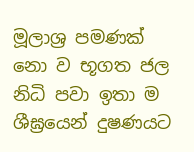මූලාශ්‍ර පමණක්‌ නො ව භූගත ජල නිධි පවා ඉතා ම ශීඝ්‍රයෙන් දුෂණයට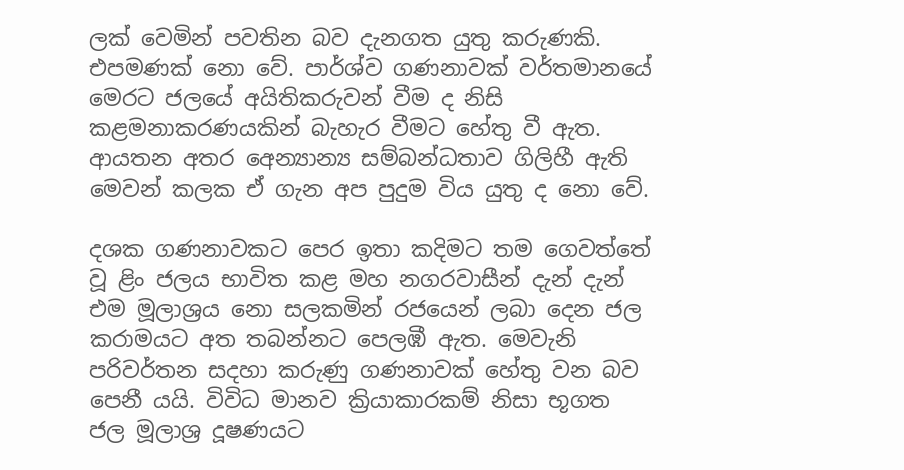ලක්‌ වෙමින් පවතින බව දැනගත යුතු කරුණකි. එපමණක්‌ නො වේ. පාර්ශ්ව ගණනාවක්‌ වර්තමානයේ මෙරට ජලයේ අයිතිකරුවන් වීම ද නිසි කළමනාකරණයකින් බැහැර වීමට හේතු වී ඇත. ආයතන අතර අෙන්‍යාන්‍ය සම්බන්ධතාව ගිලිහී ඇති මෙවන් කලක ඒ ගැන අප පුදුම විය යුතු ද නො වේ.

දශක ගණනාවකට පෙර ඉතා කදිමට තම ගෙවත්තේ වූ ළිං ජලය භාවිත කළ මහ නගරවාසීන් දැන් දැන් එම මූලාශ්‍රය නො සලකමින් රජයෙන් ලබා දෙන ජල කරාමයට අත තබන්නට පෙලඹී ඇත. මෙවැනි පරිවර්තන සදහා කරුණු ගණනාවක්‌ හේතු වන බව පෙනී යයි. විවිධ මානව ක්‍රියාකාරකම් නිසා භූගත ජල මූලාශ්‍ර දූෂණයට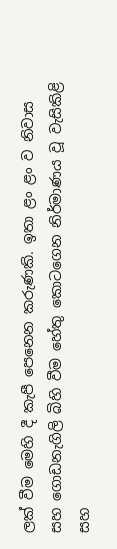ලක්‌ වීම මෙහි දී කැපී පෙනෙන කරුණකි. ඉතා ළං ළං ව නිවාස සහ ගොඩනැගිලි බිහි වීම හේතු කොටගෙන නිර්මාණය වූ වැසිකිළි සහ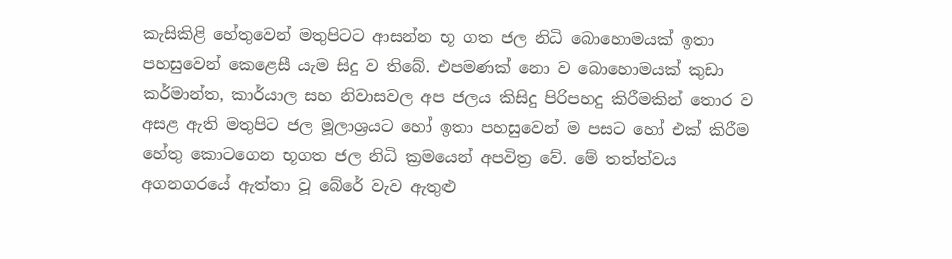කැසිකිළි හේතුවෙන් මතුපිටට ආසන්න භූ ගත ජල නිධි බොහොමයක්‌ ඉතා පහසුවෙන් කෙළෙසී යැම සිදු ව තිබේ. එපමණක්‌ නො ව බොහොමයක්‌ කුඩා කර්මාන්ත, කාර්යාල සහ නිවාසවල අප ජලය කිසිදු පිරිපහදු කිරීමකින් තොර ව අසළ ඇති මතුපිට ජල මූලාශ්‍රයට හෝ ඉතා පහසුවෙන් ම පසට හෝ එක්‌ කිරීම හේතු කොටගෙන භූගත ජල නිධි ක්‍රමයෙන් අපවිත්‍ර වේ. මේ තත්ත්වය අගනගරයේ ඇත්තා වූ බේරේ වැව ඇතුළු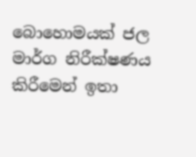බොහොමයක්‌ ජල මාර්ග නිරීක්‌ෂණය කිරීමෙන් ඉතා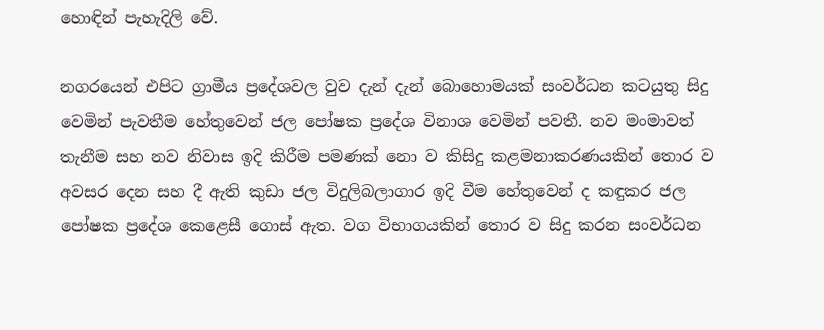හොඳින් පැහැදිලි වේ.

නගරයෙන් එපිට ග්‍රාමීය ප්‍රදේශවල වුව දැන් දැන් බොහොමයක්‌ සංවර්ධන කටයුතු සිදු වෙමින් පැවතීම හේතුවෙන් ජල පෝෂක ප්‍රදේශ විනාශ වෙමින් පවතී. නව මංමාවත් තැනීම සහ නව නිවාස ඉදි කිරීම පමණක්‌ නො ව කිසිදු කළමනාකරණයකින් තොර ව අවසර දෙන සහ දී ඇති කුඩා ජල විදුලිබලාගාර ඉදි වීම හේතුවෙන් ද කඳුකර ජල පෝෂක ප්‍රදේශ කෙළෙසී ගොස්‌ ඇත. වග විභාගයකින් තොර ව සිදු කරන සංවර්ධන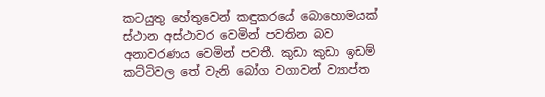කටයුතු හේතුවෙන් කඳුකරයේ බොහොමයක්‌ ස්‌ථාන අස්‌ථාවර වෙමින් පවතින බව අනාවරණය වෙමින් පවතී. කුඩා කුඩා ඉඩම් කට්‌ටිවල තේ වැනි බෝග වගාවන් ව්‍යාප්ත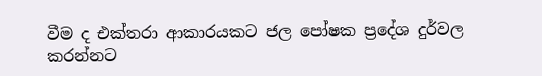වීම ද එක්‌තරා ආකාරයකට ජල පෝෂක ප්‍රදේශ දුර්වල කරන්නට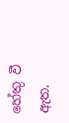හේතු වී ඇත.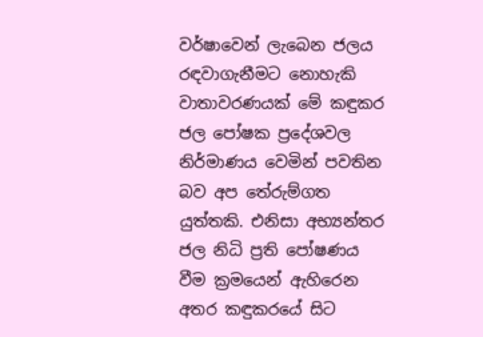වර්ෂාවෙන් ලැබෙන ජලය රඳවාගැනීමට නොහැකි වාතාවරණයක්‌ මේ කඳුකර ජල පෝෂක ප්‍රදේශවල නිර්මාණය වෙමින් පවතින බව අප තේරුම්ගත යුත්තකි. එනිසා අභ්‍යන්තර ජල නිධි ප්‍රති පෝෂණය වීම ක්‍රමයෙන් ඇහිරෙන අතර කඳුකරයේ සිට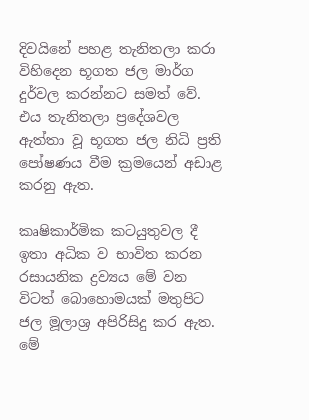දිවයිනේ පහළ තැනිතලා කරා විහිදෙන භූගත ජල මාර්ග දුර්වල කරන්නට සමත් වේ. එය තැනිතලා ප්‍රදේශවල ඇත්තා වූ භූගත ජල නිධි ප්‍රති පෝෂණය වීම ක්‍රමයෙන් අඩාළ කරනු ඇත.

කෘෂිකාර්මික කටයුතුවල දී ඉතා අධික ව භාවිත කරන රසායනික ද්‍රව්‍යය මේ වන විටත් බොහොමයක්‌ මතුපිට ජල මූලාශ්‍ර අපිරිසිදු කර ඇත. මේ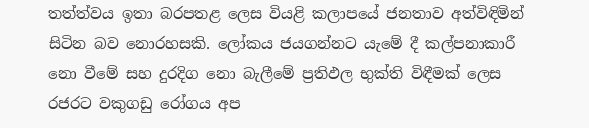තත්ත්වය ඉතා බරපතළ ලෙස වියළි කලාපයේ ජනතාව අත්විඳිමින් සිටින බව නොරහසකි. ලෝකය ජයගන්නට යැමේ දී කල්පනාකාරී නො වීමේ සහ දුරදිග නො බැලීමේ ප්‍රතිඵල භුක්‌ති විඳීමක්‌ ලෙස රජරට වකුගඩු රෝගය අප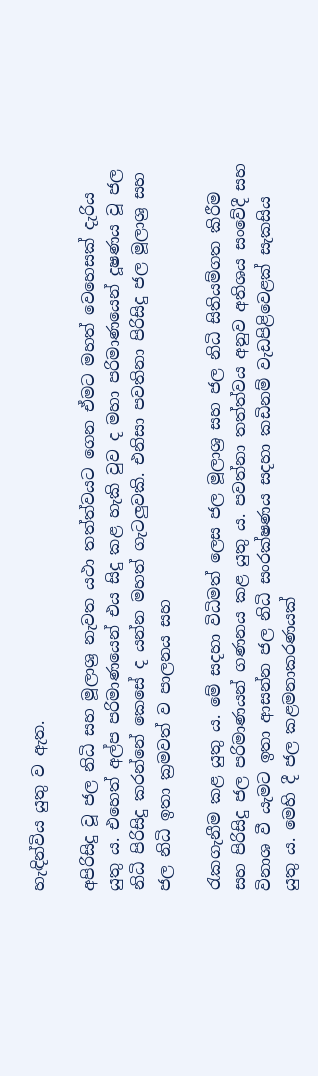හැඳින්විය යුතු ව ඇත.

අපිරිසිදු වූ ජල නිධි සහ මූලාශ්‍ර නැවත යථා තත්ත්වයට ගෙන ඒමට මහත් වෙහෙසක්‌ දැරිය යුතු ය. එහෙත් අල්ප පරිමාණයෙන් එය සිදු කළ හැකි වුව ද මහා පරිමාණයෙන් දූෂණය වූ ජල නිධි පිරිසිදු කරන්නේ කෙසේ ද යන්න මහත් ගැටලුවකි. එනිසා පවතිනා පිරිසිදු ජල මූලාශ්‍ර සහ ජල නිධි ඉතා ක්‍රමවත් ව පාලනය සහ

රැකගැනීම කළ යුතු ය. මේ සදහා විධිමත් ලෙස ජල මූලාශ්‍ර සහ ජල නිධි සිතියම්ගත කිරීම සහ පිරිසිදු ජල පරිමාණයන් ගණනය කළ යුතු ය. පවත්නා තත්ත්වය අනුව අතිශය සංවේදී සහ විනාශ වී යැමට ඉතා ආසන්න ජල නිධි සංරක්‌ෂණය සදහා කඩිනම් වැඩපිළිවෙළක්‌ සැකසිය යුතු ය. මෙහි දී ජල කළමනාකරණයක්‌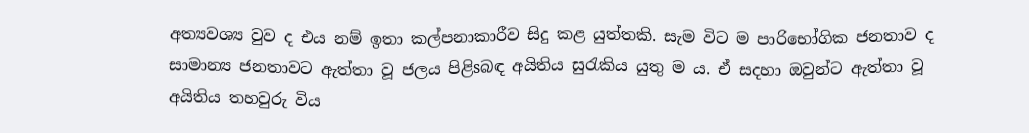අත්‍යවශ්‍ය වුව ද එය නම් ඉතා කල්පනාකාරීව සිදු කළ යුත්තකි. සැම විට ම පාරිභෝගික ජනතාව ද සාමාන්‍ය ජනතාවට ඇත්තා වූ ජලය පිළිsබඳ අයිතිය සුරැකිය යුතු ම ය. ඒ සදහා ඔවුන්ට ඇත්තා වූ අයිතිය තහවුරු විය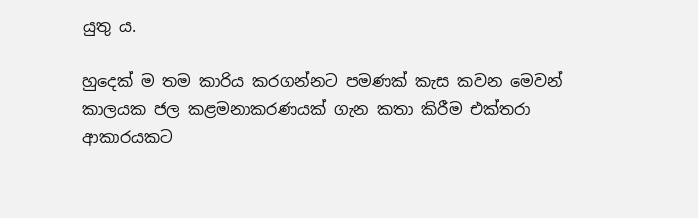යුතු ය.

හුදෙක්‌ ම තම කාරිය කරගන්නට පමණක්‌ කැස කවන මෙවන් කාලයක ජල කළමනාකරණයක්‌ ගැන කතා කිරීම එක්‌තරා ආකාරයකට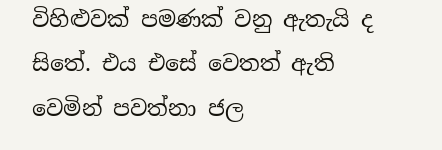විහිළුවක්‌ පමණක්‌ වනු ඇතැයි ද සිතේ. එය එසේ වෙතත් ඇති වෙමින් පවත්නා ජල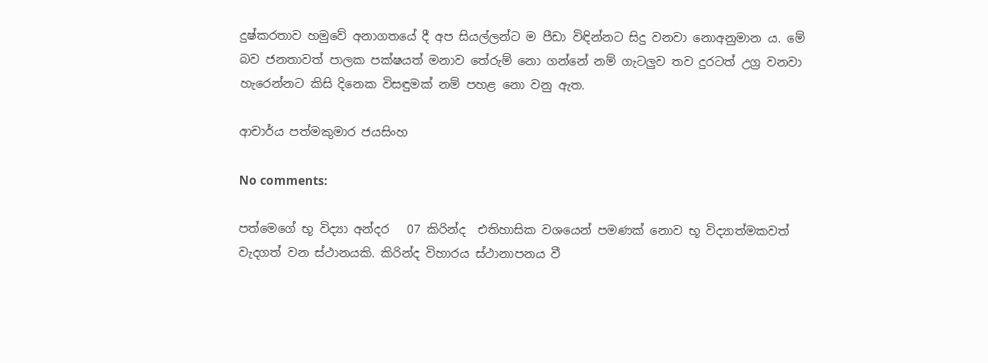දුෂ්කරතාව හමුවේ අනාගතයේ දී අප සියල්ලන්ට ම පීඩා විඳින්නට සිදු වනවා නොඅනුමාන ය. මේ බව ජනතාවත් පාලක පක්‌ෂයත් මනාව තේරුම් නො ගන්නේ නම් ගැටලුව තව දුරටත් උග්‍ර වනවා හැරෙන්නට කිසි දිනෙක විසඳුමක්‌ නම් පහළ නො වනු ඇත.

ආචාර්ය පත්මකුමාර ජයසිංහ

No comments:

පත්මෙගේ භූ විද්‍යා අන්දර   07 කිරින්ද  එතිහාසික වශයෙන් පමණක් නොව භූ විද්‍යාත්මකවත් වැදගත් වන ස්ථානයකි. කිරින්ද විහාරය ස්ථානාපනය වී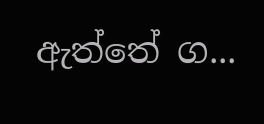ඇත්තේ ග...